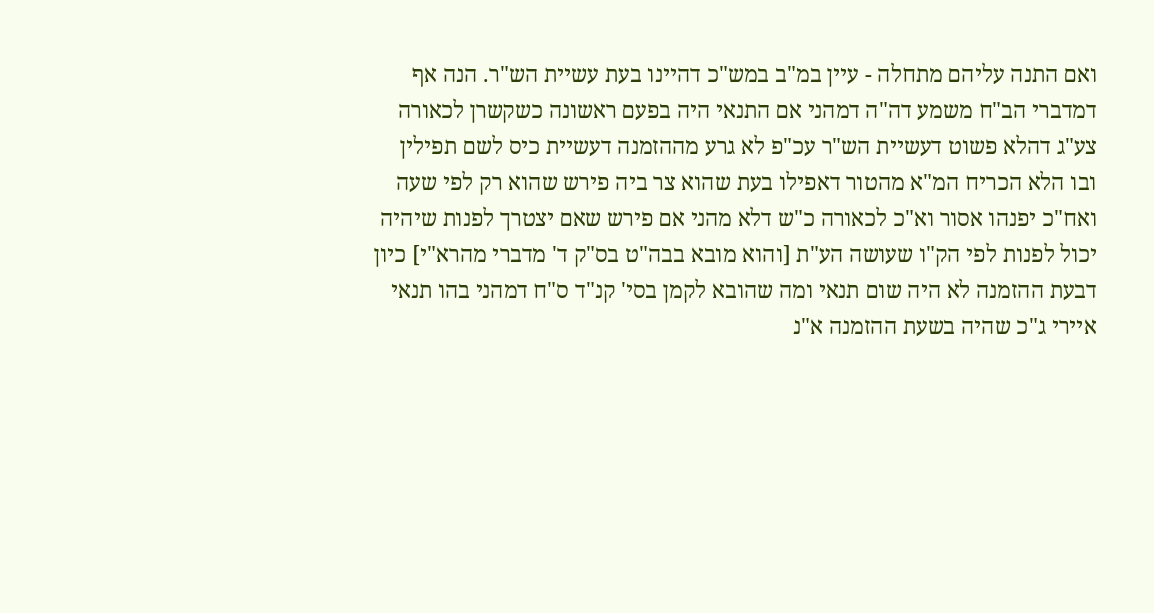ואם התנה עליהם מתחלה - עיין במ"ב במש"כ דהיינו בעת עשיית הש"ר. הנה אף דמדברי הב"ח משמע דה"ה דמהני אם התנאי היה בפעם ראשונה כשקשרן לכאורה צע"ג דהלא פשוט דעשיית הש"ר עכ"פ לא גרע מההזמנה דעשיית כיס לשם תפילין ובו הלא הכריח המ"א מהטור דאפילו בעת שהוא צר ביה פירש שהוא רק לפי שעה ואח"כ יפנהו אסור וא"כ לכאורה כ"ש דלא מהני אם פירש שאם יצטרך לפנות שיהיה יכול לפנות לפי הק"ו שעושה הע"ת [והוא מובא בבה"ט בס"ק ד' מדברי מהרא"י] כיון דבעת ההזמנה לא היה שום תנאי ומה שהובא לקמן בסי' קנ"ד ס"ח דמהני בהו תנאי איירי ג"כ שהיה בשעת ההזמנה א"נ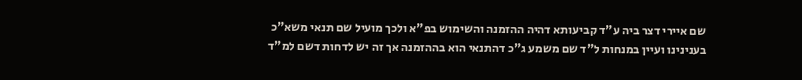שם איירי דצר ביה ע"ד קביעותא דהיה ההזמנה והשימוש בפ"א ולכך מועיל שם תנאי משא"כ בענינינו ועיין במנחות ל"ד שם משמע ג"כ דהתנאי הוא בההזמנה אך זה יש לדחות דשם למ"ד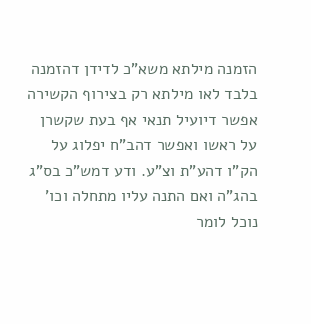הזמנה מילתא משא"כ לדידן דהזמנה בלבד לאו מילתא רק בצירוף הקשירה אפשר דיועיל תנאי אף בעת שקשרן על ראשו ואפשר דהב"ח יפלוג על הק"ו דהע"ת וצ"ע. ודע דמש"כ בס"ג בהג"ה ואם התנה עליו מתחלה וכו' נוכל לומר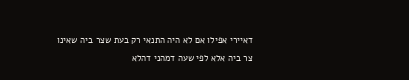דאיירי אפילו אם לא היה התנאי רק בעת שצר ביה שאינו צר ביה אלא לפי שעה דמהני דהלא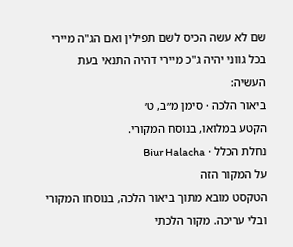שם לא עשה הכיס לשם תפילין ואם הג"ה מיירי בכל גווני יהיה ג"כ מיירי דהיה התנאי בעת העשיה:
ביאור הלכה · סימן מ״ב, ט׳
הקטע במלואו, בנוסח המקורי.
נחלת הכלל · Biur Halacha
על המקור הזה
הטקסט מובא מתוך ביאור הלכה, בנוסחו המקורי ובלי עריכה. מקור הלכתי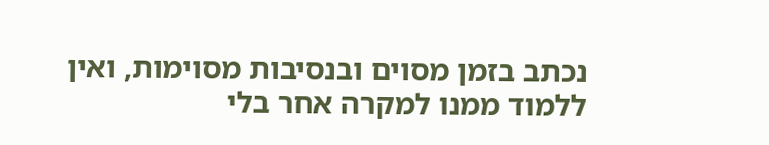נכתב בזמן מסוים ובנסיבות מסוימות, ואין ללמוד ממנו למקרה אחר בלי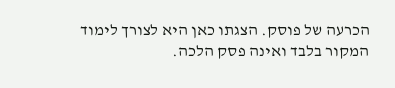הכרעה של פוסק. הצגתו כאן היא לצורך לימוד המקור בלבד ואינה פסק הלכה.